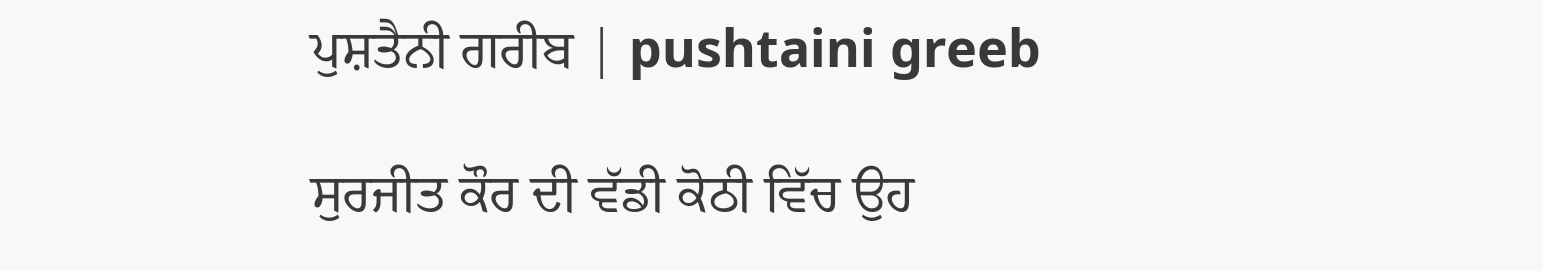ਪੁਸ਼ਤੈਨੀ ਗਰੀਬ | pushtaini greeb

ਸੁਰਜੀਤ ਕੌਰ ਦੀ ਵੱਡੀ ਕੋਠੀ ਵਿੱਚ ਉਹ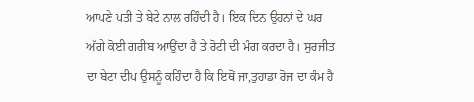ਆਪਣੇ ਪਤੀ ਤੇ ਬੇਟੇ ਨਾਲ ਰਹਿੰਦੀ ਹੈ। ਇਕ ਦਿਨ ਉਹਨਾਂ ਦੇ ਘਰ ਅੱਗੇ ਕੋਈ ਗਰੀਬ ਆਉਂਦਾ ਹੈ ਤੇ ਰੋਟੀ ਦੀ ਮੰਗ ਕਰਦਾ ਹੈ। ਸੁਰਜੀਤ ਦਾ ਬੇਟਾ ਦੀਪ ਉਸਨੂੰ ਕਹਿੰਦਾ ਹੈ ਕਿ ਇਥੋਂ ਜਾ,ਤੁਹਾਡਾ ਰੋਜ ਦਾ ਕੰਮ ਹੈ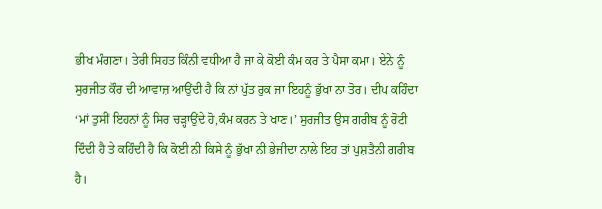ਭੀਖ ਮੰਗਣਾ। ਤੇਰੀ ਸਿਹਤ ਕਿੰਨੀ ਵਧੀਆ ਹੈ ਜਾ ਕੇ ਕੋਈ ਕੰਮ ਕਰ ਤੇ ਪੈਸਾ ਕਮਾ। ਏਨੇ ਨੂੰ ਸੁਰਜੀਤ ਕੌਰ ਦੀ ਆਵਾਜ਼ ਆਉਂਦੀ ਹੈ ਕਿ ਨਾਂ ਪੁੱਤ ਰੁਕ ਜਾ ਇਹਨੂੰ ਭੁੱਖਾ ਨਾ ਤੋਰ। ਦੀਪ ਕਹਿੰਦਾ ‘ਮਾਂ ਤੁਸੀਂ ਇਹਨਾਂ ਨੂੰ ਸਿਰ ਚੜ੍ਹਾਉਂਦੇ ਹੋ,ਕੰਮ ਕਰਨ ਤੇ ਖਾਣ।’ ਸੁਰਜੀਤ ਉਸ ਗਰੀਬ ਨੂੰ ਰੋਟੀ ਦਿੰਦੀ ਹੈ ਤੇ ਕਹਿੰਦੀ ਹੈ ਕਿ ਕੋਈ ਨੀ ਕਿਸੇ ਨੂੰ ਭੁੱਖਾ ਨੀ ਭੇਜੀਦਾ ਨਾਲੇ ਇਹ ਤਾਂ ਪੁਸ਼ਤੈਨੀ ਗਰੀਬ ਹੈ।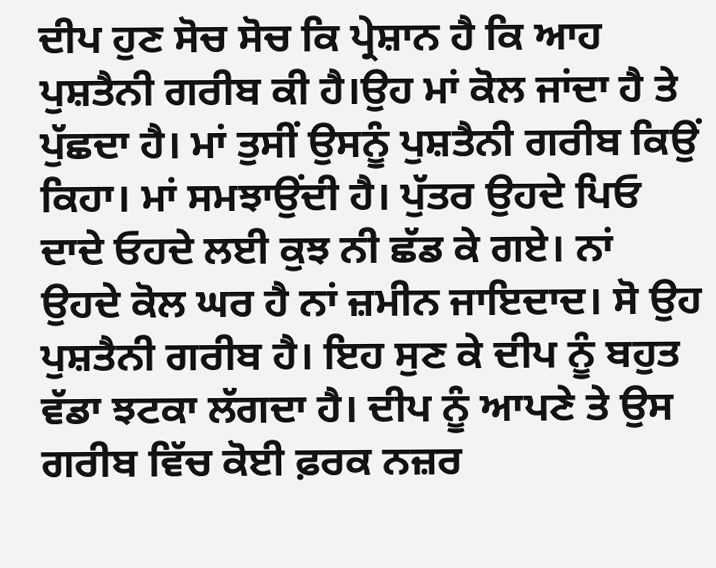ਦੀਪ ਹੁਣ ਸੋਚ ਸੋਚ ਕਿ ਪ੍ਰੇਸ਼ਾਨ ਹੈ ਕਿ ਆਹ ਪੁਸ਼ਤੈਨੀ ਗਰੀਬ ਕੀ ਹੈ।ਉਹ ਮਾਂ ਕੋਲ ਜਾਂਦਾ ਹੈ ਤੇ ਪੁੱਛਦਾ ਹੈ। ਮਾਂ ਤੁਸੀਂ ਉਸਨੂੰ ਪੁਸ਼ਤੈਨੀ ਗਰੀਬ ਕਿਉਂ ਕਿਹਾ। ਮਾਂ ਸਮਝਾਉਂਦੀ ਹੈ। ਪੁੱਤਰ ਉਹਦੇ ਪਿਓ ਦਾਦੇ ਓਹਦੇ ਲਈ ਕੁਝ ਨੀ ਛੱਡ ਕੇ ਗਏ। ਨਾਂ ਉਹਦੇ ਕੋਲ ਘਰ ਹੈ ਨਾਂ ਜ਼ਮੀਨ ਜਾਇਦਾਦ। ਸੋ ਉਹ ਪੁਸ਼ਤੈਨੀ ਗਰੀਬ ਹੈ। ਇਹ ਸੁਣ ਕੇ ਦੀਪ ਨੂੰ ਬਹੁਤ ਵੱਡਾ ਝਟਕਾ ਲੱਗਦਾ ਹੈ। ਦੀਪ ਨੂੰ ਆਪਣੇ ਤੇ ਉਸ ਗਰੀਬ ਵਿੱਚ ਕੋਈ ਫ਼ਰਕ ਨਜ਼ਰ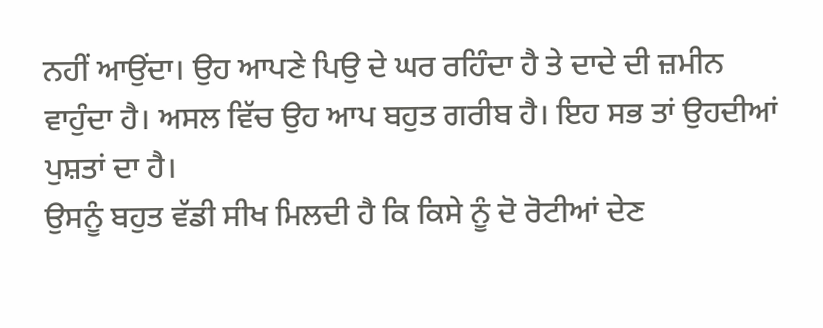ਨਹੀਂ ਆਉਂਦਾ। ਉਹ ਆਪਣੇ ਪਿਉ ਦੇ ਘਰ ਰਹਿੰਦਾ ਹੈ ਤੇ ਦਾਦੇ ਦੀ ਜ਼ਮੀਨ ਵਾਹੁੰਦਾ ਹੈ। ਅਸਲ ਵਿੱਚ ਉਹ ਆਪ ਬਹੁਤ ਗਰੀਬ ਹੈ। ਇਹ ਸਭ ਤਾਂ ਉਹਦੀਆਂ ਪੁਸ਼ਤਾਂ ਦਾ ਹੈ।
ਉਸਨੂੰ ਬਹੁਤ ਵੱਡੀ ਸੀਖ ਮਿਲਦੀ ਹੈ ਕਿ ਕਿਸੇ ਨੂੰ ਦੋ ਰੋਟੀਆਂ ਦੇਣ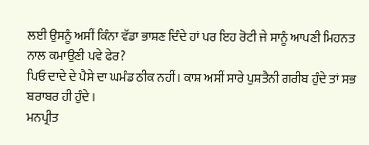ਲਈ ਉਸਨੂੰ ਅਸੀਂ ਕਿੰਨਾ ਵੱਡਾ ਭਾਸ਼ਣ ਦਿੰਦੇ ਹਾਂ ਪਰ ਇਹ ਰੋਟੀ ਜੇ ਸਾਨੂੰ ਆਪਣੀ ਮਿਹਨਤ ਨਾਲ ਕਮਾਉਣੀ ਪਵੇ ਫੇਰ?
ਪਿਓ ਦਾਦੇ ਦੇ ਪੈਸੇ ਦਾ ਘਮੰਡ ਠੀਕ ਨਹੀਂ। ਕਾਸ਼ ਅਸੀਂ ਸਾਰੇ ਪੁਸ਼ਤੈਨੀ ਗਰੀਬ ਹੁੰਦੇ ਤਾਂ ਸਭ ਬਰਾਬਰ ਹੀ ਹੁੰਦੇ।
ਮਨਪ੍ਰੀਤ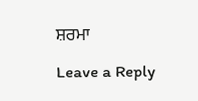ਸ਼ਰਮਾ

Leave a Reply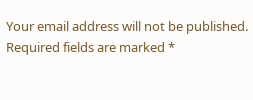Your email address will not be published. Required fields are marked *